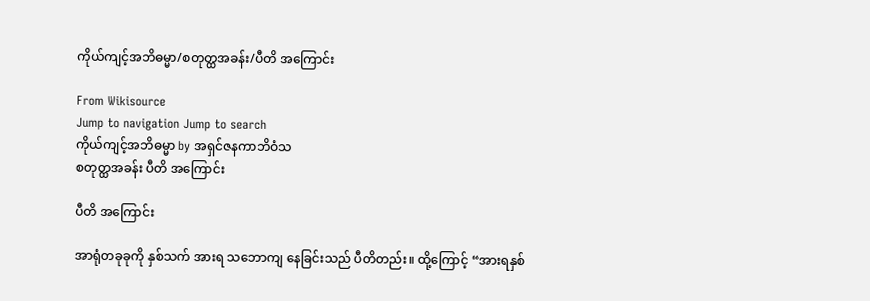ကိုယ်ကျင့်အဘိဓမ္မာ/စတုတ္ထအခန်း/ပီတိ အကြောင်း

From Wikisource
Jump to navigation Jump to search
ကိုယ်ကျင့်အဘိဓမ္မာ by အရှင်ဇနကာဘိဝံသ
စတုတ္ထအခန်း ပီတိ အကြောင်း

ပီတိ အကြောင်း

အာရုံတခုခုကို နှစ်သက် အားရ သဘောကျ နေခြင်းသည် ပီတိတည်း။ ထို့ကြောင့် “အားရနှစ်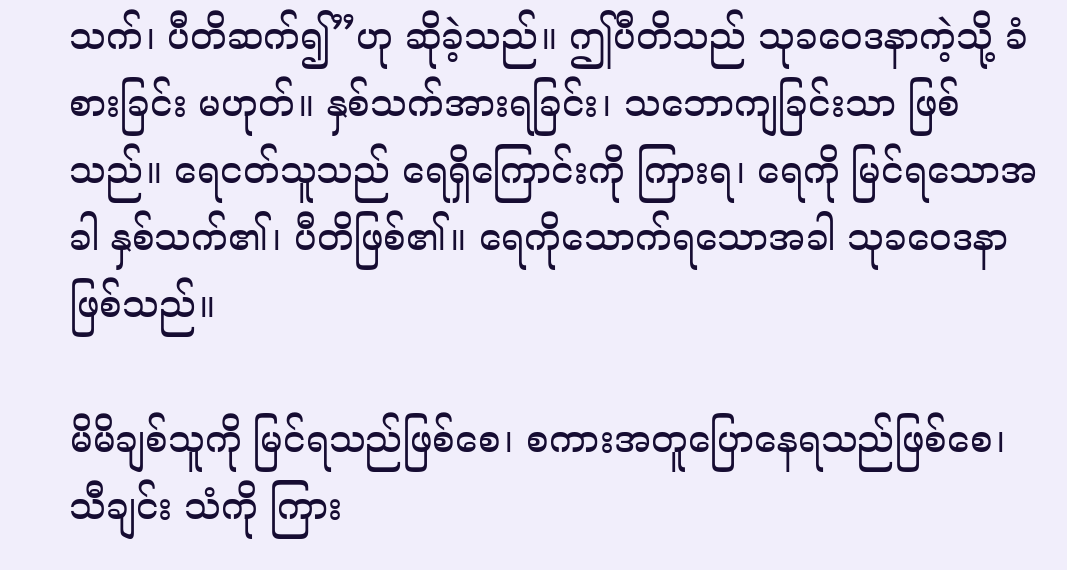သက်၊ ပီတိဆက်၍”ဟု ဆိုခဲ့သည်။ ဤပီတိသည် သုခဝေဒနာကဲ့သို့ ခံစားခြင်း မဟုတ်။ နှစ်သက်အားရခြင်း၊ သဘောကျခြင်းသာ ဖြစ်သည်။ ရေငတ်သူသည် ရေရှိကြောင်းကို ကြားရ၊ ရေကို မြင်ရသောအခါ နှစ်သက်၏၊ ပီတိဖြစ်၏။ ရေကိုသောက်ရသောအခါ သုခဝေဒနာ ဖြစ်သည်။

မိမိချစ်သူကို မြင်ရသည်ဖြစ်စေ၊ စကားအတူပြောနေရသည်ဖြစ်စေ၊ သီချင်း သံကို ကြား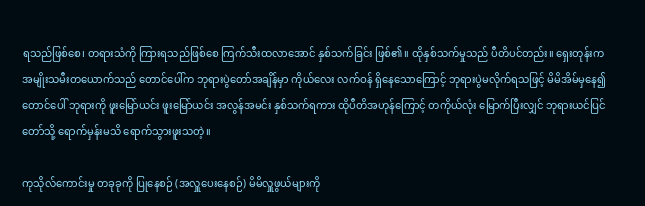ရသည်ဖြစ်စေ၊ တရားသံကို ကြားရသည်ဖြစ်စေ ကြက်သီးထလာအောင် နှစ်သက်ခြင်း ဖြစ်၏။ ထိုနှစ်သက်မှုသည် ပီတိပင်တည်း။ ရှေးတုန်းက အမျိုးသမီးတယောက်သည် တောင်ပေါ်က ဘုရားပွဲတော်အချိန်မှာ ကိုယ်လေး လက်ဝန် ရှိနေသောကြောင့် ဘုရားပွဲမလိုက်ရသဖြင့် မိမိအိမ်မှနေ၍ တောင်ပေါ် ဘုရားကို ဖူးမြော်ယင်း ဖူးမြော်ယင်း အလွန်အမင်း နှစ်သက်ရကား ထိုပီတိအဟုန်ကြောင့် တကိုယ်လုံး မြောက်ပြီးလျှင် ဘုရားယင်ပြင်တော်သို့ ရောက်မှန်းမသိ ရောက်သွားဖူးသတဲ့။

ကုသိုလ်ကောင်းမှု တခုခုကို ပြုနေစဉ် (အလှူပေးနေစဉ်) မိမိလှူဖွယ်များကို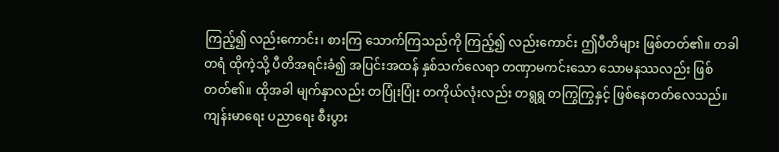ကြည့်၍ လည်းကောင်း၊ စားကြ သောက်ကြသည်ကို ကြည့်၍ လည်းကောင်း ဤပီတိများ ဖြစ်တတ်၏။ တခါတရံ ထိုကဲ့သို့ ပီတိအရင်းခံ၍ အပြင်းအထန် နှစ်သက်လေရာ တဏှာမကင်းသော သောမနဿလည်း ဖြစ်တတ်၏။ ထိုအခါ မျက်နှာလည်း တပြုံးပြုံး တကိုယ်လုံးလည်း တရွရွ တကြွကြွနှင့် ဖြစ်နေတတ်လေသည်။ ကျန်းမာရေး ပညာရေး စီးပွား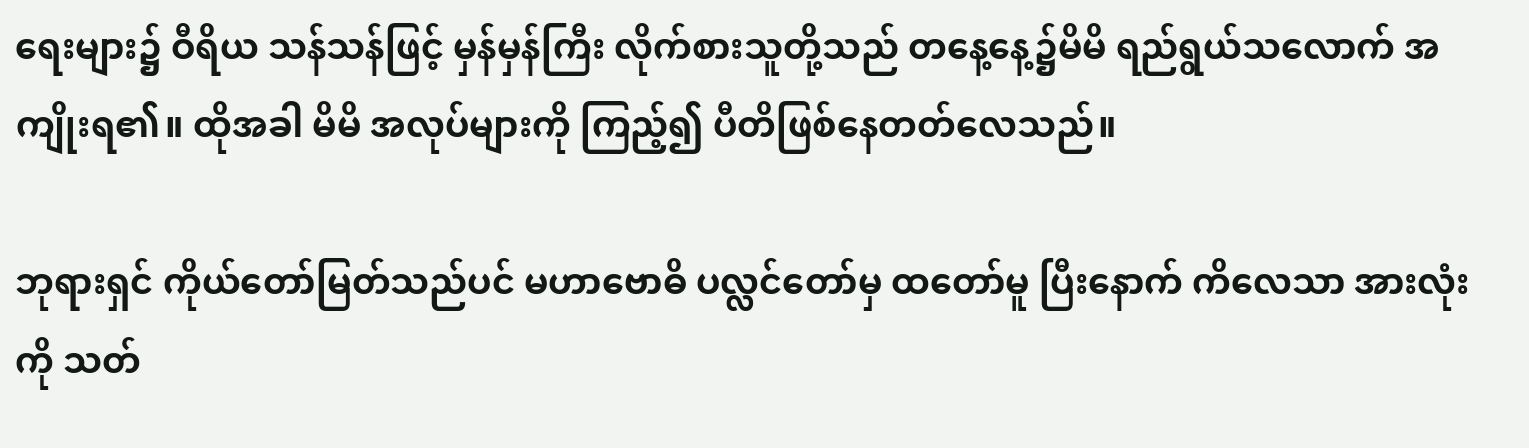ရေးများ၌ ဝီရိယ သန်သန်ဖြင့် မှန်မှန်ကြီး လိုက်စားသူတို့သည် တနေ့နေ့၌မိမိ ရည်ရွယ်သလောက် အကျိုးရ၏။ ထိုအခါ မိမိ အလုပ်များကို ကြည့်၍ ပီတိဖြစ်နေတတ်လေသည်။

ဘုရားရှင် ကိုယ်တော်မြတ်သည်ပင် မဟာဗောဓိ ပလ္လင်တော်မှ ထတော်မူ ပြီးနောက် ကိလေသာ အားလုံးကို သတ်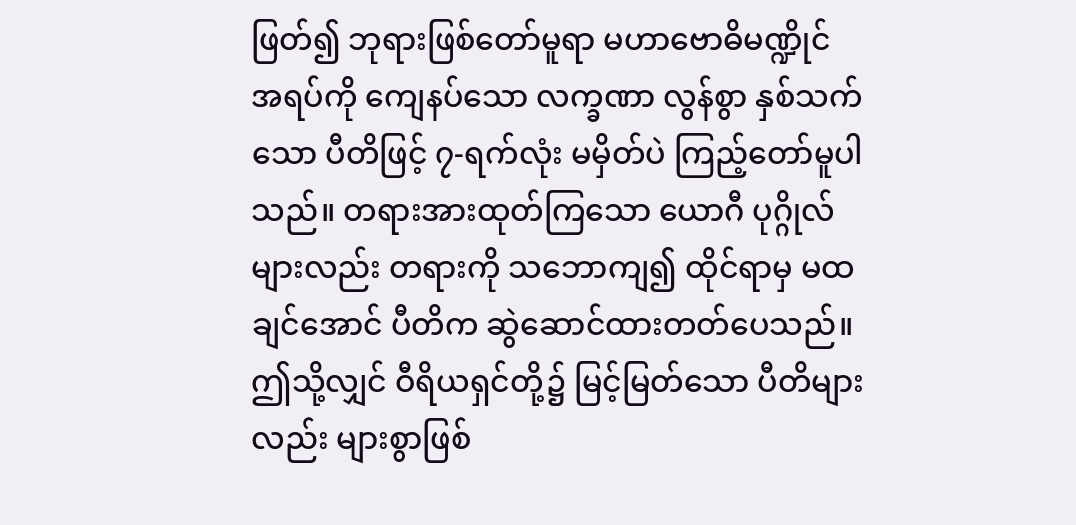ဖြတ်၍ ဘုရားဖြစ်တော်မူရာ မဟာဗောဓိမဏ္ဍိုင် အရပ်ကို ကျေနပ်သော လက္ခဏာ လွန်စွာ နှစ်သက်သော ပီတိဖြင့် ၇-ရက်လုံး မမှိတ်ပဲ ကြည့်တော်မူပါသည်။ တရားအားထုတ်ကြသော ယောဂီ ပုဂ္ဂိုလ်များလည်း တရားကို သဘောကျ၍ ထိုင်ရာမှ မထချင်အောင် ပီတိက ဆွဲဆောင်ထားတတ်ပေသည်။ ဤသို့လျှင် ဝီရိယရှင်တို့၌ မြင့်မြတ်သော ပီတိများလည်း များစွာဖြစ်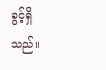ခွင့်ရှိသည်။